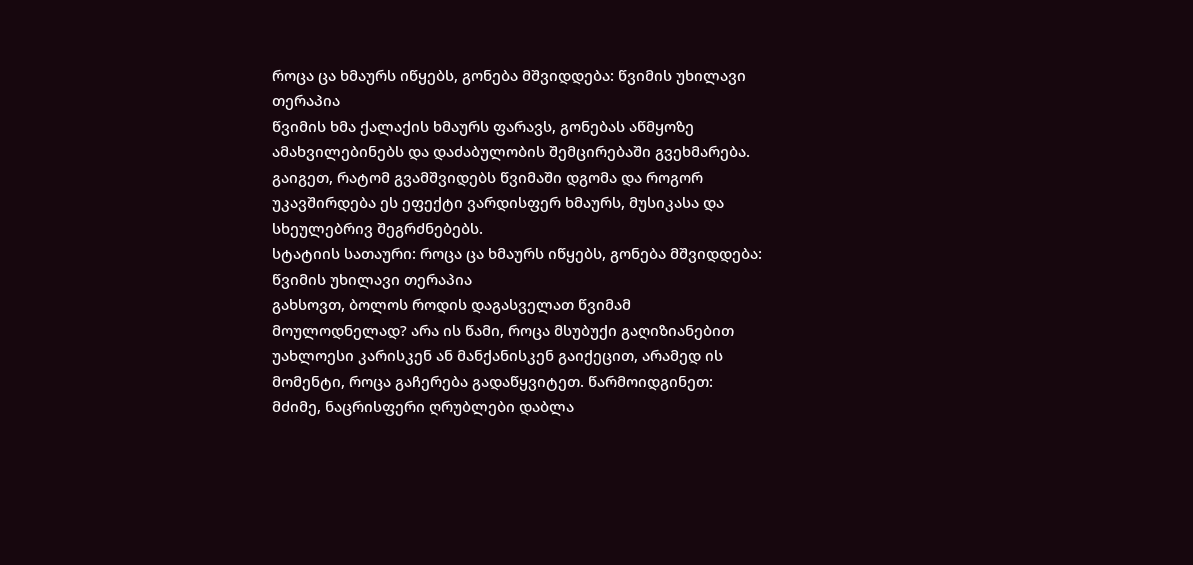როცა ცა ხმაურს იწყებს, გონება მშვიდდება: წვიმის უხილავი თერაპია
წვიმის ხმა ქალაქის ხმაურს ფარავს, გონებას აწმყოზე ამახვილებინებს და დაძაბულობის შემცირებაში გვეხმარება. გაიგეთ, რატომ გვამშვიდებს წვიმაში დგომა და როგორ უკავშირდება ეს ეფექტი ვარდისფერ ხმაურს, მუსიკასა და სხეულებრივ შეგრძნებებს.
სტატიის სათაური: როცა ცა ხმაურს იწყებს, გონება მშვიდდება: წვიმის უხილავი თერაპია
გახსოვთ, ბოლოს როდის დაგასველათ წვიმამ მოულოდნელად? არა ის წამი, როცა მსუბუქი გაღიზიანებით უახლოესი კარისკენ ან მანქანისკენ გაიქეცით, არამედ ის მომენტი, როცა გაჩერება გადაწყვიტეთ. წარმოიდგინეთ: მძიმე, ნაცრისფერი ღრუბლები დაბლა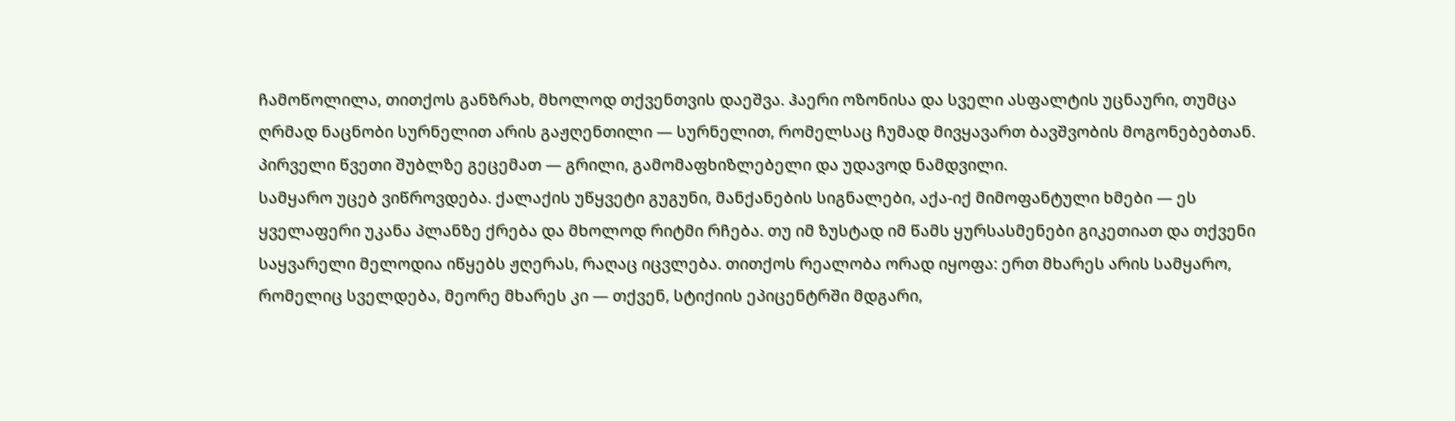ჩამოწოლილა, თითქოს განზრახ, მხოლოდ თქვენთვის დაეშვა. ჰაერი ოზონისა და სველი ასფალტის უცნაური, თუმცა ღრმად ნაცნობი სურნელით არის გაჟღენთილი — სურნელით, რომელსაც ჩუმად მივყავართ ბავშვობის მოგონებებთან. პირველი წვეთი შუბლზე გეცემათ — გრილი, გამომაფხიზლებელი და უდავოდ ნამდვილი.
სამყარო უცებ ვიწროვდება. ქალაქის უწყვეტი გუგუნი, მანქანების სიგნალები, აქა-იქ მიმოფანტული ხმები — ეს ყველაფერი უკანა პლანზე ქრება და მხოლოდ რიტმი რჩება. თუ იმ ზუსტად იმ წამს ყურსასმენები გიკეთიათ და თქვენი საყვარელი მელოდია იწყებს ჟღერას, რაღაც იცვლება. თითქოს რეალობა ორად იყოფა: ერთ მხარეს არის სამყარო, რომელიც სველდება, მეორე მხარეს კი — თქვენ, სტიქიის ეპიცენტრში მდგარი,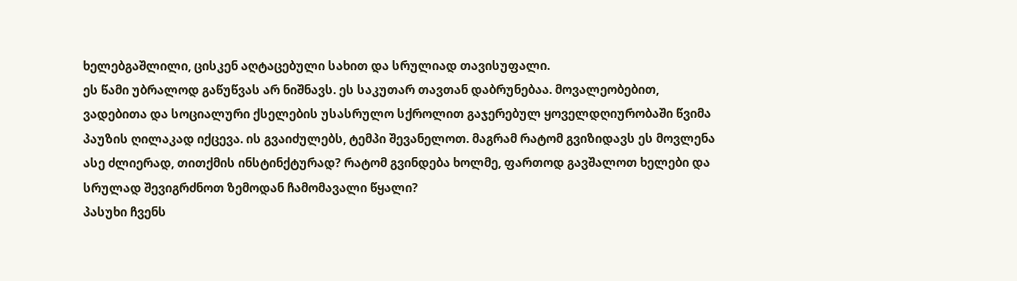ხელებგაშლილი, ცისკენ აღტაცებული სახით და სრულიად თავისუფალი.
ეს წამი უბრალოდ გაწუწვას არ ნიშნავს. ეს საკუთარ თავთან დაბრუნებაა. მოვალეობებით, ვადებითა და სოციალური ქსელების უსასრულო სქროლით გაჯერებულ ყოველდღიურობაში წვიმა პაუზის ღილაკად იქცევა. ის გვაიძულებს, ტემპი შევანელოთ. მაგრამ რატომ გვიზიდავს ეს მოვლენა ასე ძლიერად, თითქმის ინსტინქტურად? რატომ გვინდება ხოლმე, ფართოდ გავშალოთ ხელები და სრულად შევიგრძნოთ ზემოდან ჩამომავალი წყალი?
პასუხი ჩვენს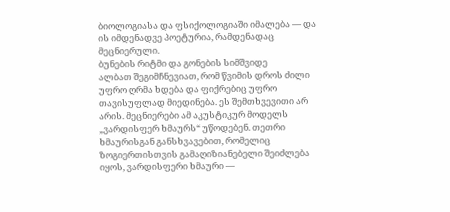ბიოლოგიასა და ფსიქოლოგიაში იმალება — და ის იმდენადვე პოეტურია, რამდენადაც მეცნიერული.
ბუნების რიტმი და გონების სიმშვიდე
ალბათ შეგიმჩნევიათ, რომ წვიმის დროს ძილი უფრო ღრმა ხდება და ფიქრებიც უფრო თავისუფლად მიედინება. ეს შემთხვევითი არ არის. მეცნიერები ამ აკუსტიკურ მოდელს „ვარდისფერ ხმაურს“ უწოდებენ. თეთრი ხმაურისგან განსხვავებით, რომელიც ზოგიერთისთვის გამაღიზიანებელი შეიძლება იყოს, ვარდისფერი ხმაური —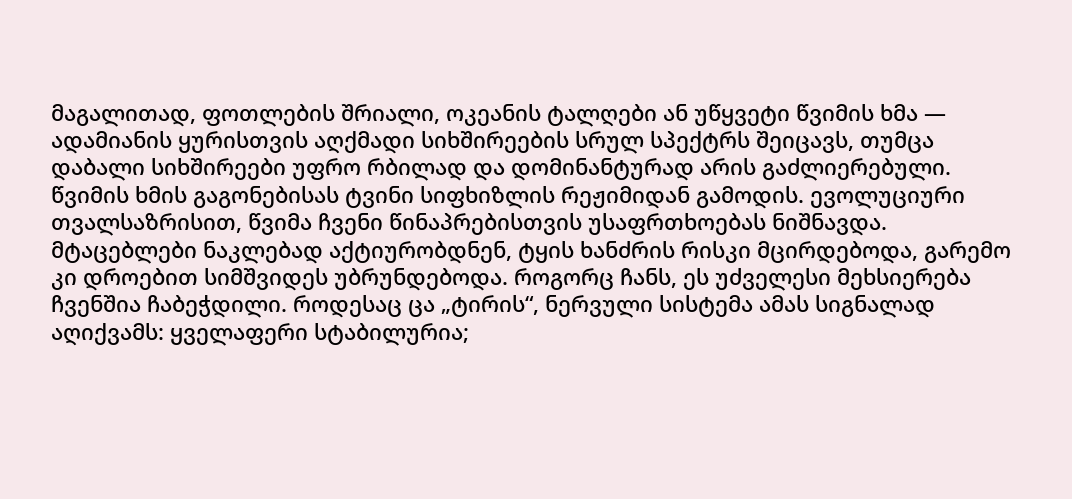მაგალითად, ფოთლების შრიალი, ოკეანის ტალღები ან უწყვეტი წვიმის ხმა — ადამიანის ყურისთვის აღქმადი სიხშირეების სრულ სპექტრს შეიცავს, თუმცა დაბალი სიხშირეები უფრო რბილად და დომინანტურად არის გაძლიერებული.
წვიმის ხმის გაგონებისას ტვინი სიფხიზლის რეჟიმიდან გამოდის. ევოლუციური თვალსაზრისით, წვიმა ჩვენი წინაპრებისთვის უსაფრთხოებას ნიშნავდა. მტაცებლები ნაკლებად აქტიურობდნენ, ტყის ხანძრის რისკი მცირდებოდა, გარემო კი დროებით სიმშვიდეს უბრუნდებოდა. როგორც ჩანს, ეს უძველესი მეხსიერება ჩვენშია ჩაბეჭდილი. როდესაც ცა „ტირის“, ნერვული სისტემა ამას სიგნალად აღიქვამს: ყველაფერი სტაბილურია;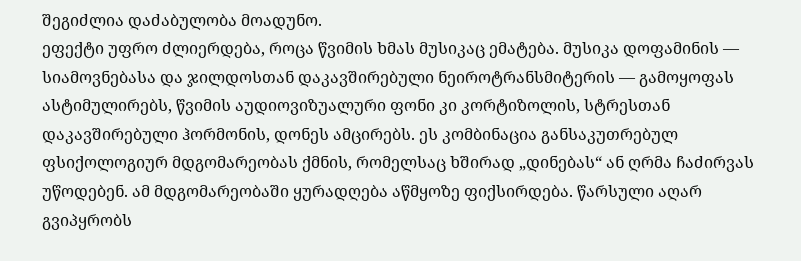შეგიძლია დაძაბულობა მოადუნო.
ეფექტი უფრო ძლიერდება, როცა წვიმის ხმას მუსიკაც ემატება. მუსიკა დოფამინის — სიამოვნებასა და ჯილდოსთან დაკავშირებული ნეიროტრანსმიტერის — გამოყოფას ასტიმულირებს, წვიმის აუდიოვიზუალური ფონი კი კორტიზოლის, სტრესთან დაკავშირებული ჰორმონის, დონეს ამცირებს. ეს კომბინაცია განსაკუთრებულ ფსიქოლოგიურ მდგომარეობას ქმნის, რომელსაც ხშირად „დინებას“ ან ღრმა ჩაძირვას უწოდებენ. ამ მდგომარეობაში ყურადღება აწმყოზე ფიქსირდება. წარსული აღარ გვიპყრობს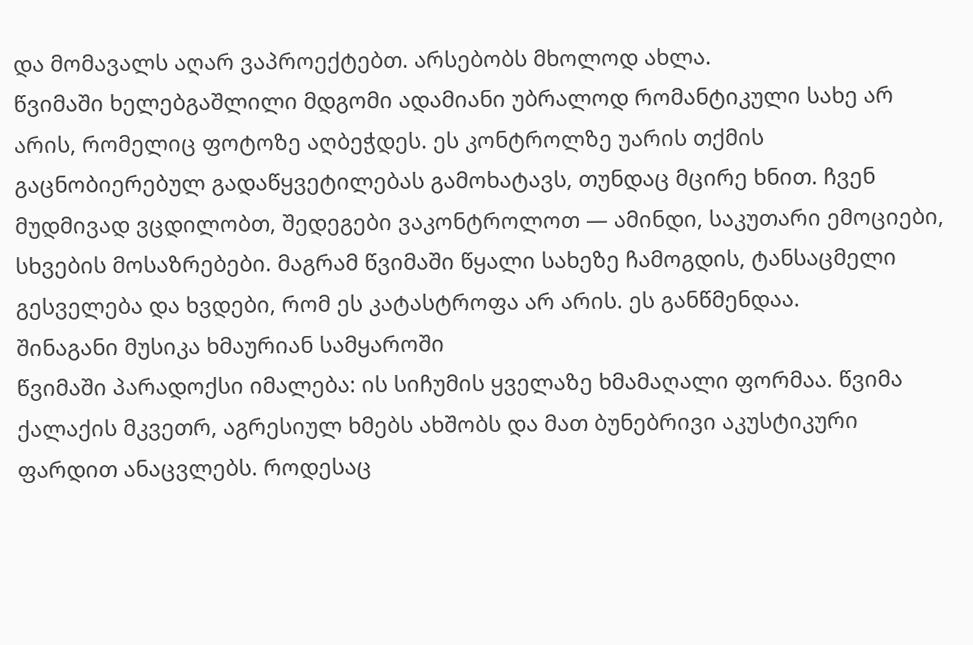და მომავალს აღარ ვაპროექტებთ. არსებობს მხოლოდ ახლა.
წვიმაში ხელებგაშლილი მდგომი ადამიანი უბრალოდ რომანტიკული სახე არ არის, რომელიც ფოტოზე აღბეჭდეს. ეს კონტროლზე უარის თქმის გაცნობიერებულ გადაწყვეტილებას გამოხატავს, თუნდაც მცირე ხნით. ჩვენ მუდმივად ვცდილობთ, შედეგები ვაკონტროლოთ — ამინდი, საკუთარი ემოციები, სხვების მოსაზრებები. მაგრამ წვიმაში წყალი სახეზე ჩამოგდის, ტანსაცმელი გესველება და ხვდები, რომ ეს კატასტროფა არ არის. ეს განწმენდაა.
შინაგანი მუსიკა ხმაურიან სამყაროში
წვიმაში პარადოქსი იმალება: ის სიჩუმის ყველაზე ხმამაღალი ფორმაა. წვიმა ქალაქის მკვეთრ, აგრესიულ ხმებს ახშობს და მათ ბუნებრივი აკუსტიკური ფარდით ანაცვლებს. როდესაც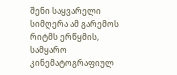შენი საყვარელი სიმღერა ამ გარემოს რიტმს ერწყმის, სამყარო კინემატოგრაფიულ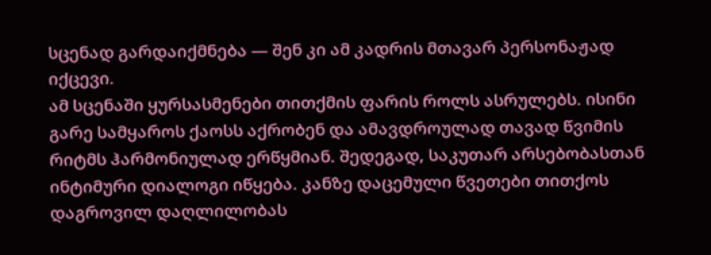სცენად გარდაიქმნება — შენ კი ამ კადრის მთავარ პერსონაჟად იქცევი.
ამ სცენაში ყურსასმენები თითქმის ფარის როლს ასრულებს. ისინი გარე სამყაროს ქაოსს აქრობენ და ამავდროულად თავად წვიმის რიტმს ჰარმონიულად ერწყმიან. შედეგად, საკუთარ არსებობასთან ინტიმური დიალოგი იწყება. კანზე დაცემული წვეთები თითქოს დაგროვილ დაღლილობას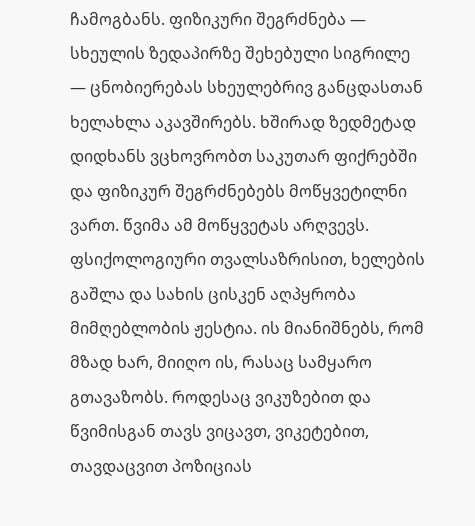ჩამოგბანს. ფიზიკური შეგრძნება — სხეულის ზედაპირზე შეხებული სიგრილე — ცნობიერებას სხეულებრივ განცდასთან ხელახლა აკავშირებს. ხშირად ზედმეტად დიდხანს ვცხოვრობთ საკუთარ ფიქრებში და ფიზიკურ შეგრძნებებს მოწყვეტილნი ვართ. წვიმა ამ მოწყვეტას არღვევს.
ფსიქოლოგიური თვალსაზრისით, ხელების გაშლა და სახის ცისკენ აღპყრობა მიმღებლობის ჟესტია. ის მიანიშნებს, რომ მზად ხარ, მიიღო ის, რასაც სამყარო გთავაზობს. როდესაც ვიკუზებით და წვიმისგან თავს ვიცავთ, ვიკეტებით, თავდაცვით პოზიციას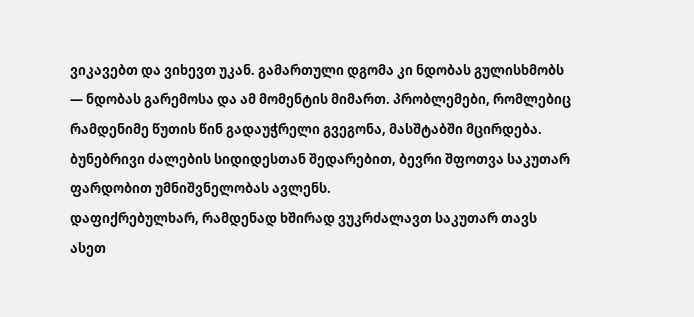ვიკავებთ და ვიხევთ უკან. გამართული დგომა კი ნდობას გულისხმობს — ნდობას გარემოსა და ამ მომენტის მიმართ. პრობლემები, რომლებიც რამდენიმე წუთის წინ გადაუჭრელი გვეგონა, მასშტაბში მცირდება. ბუნებრივი ძალების სიდიდესთან შედარებით, ბევრი შფოთვა საკუთარ ფარდობით უმნიშვნელობას ავლენს.
დაფიქრებულხარ, რამდენად ხშირად ვუკრძალავთ საკუთარ თავს ასეთ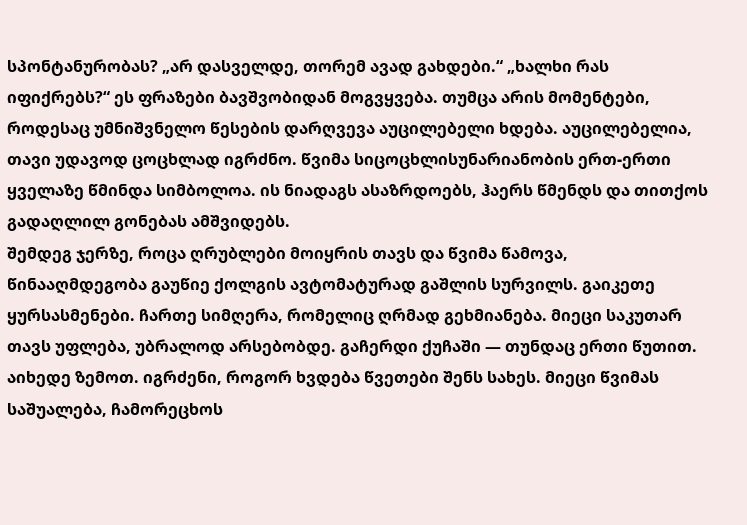სპონტანურობას? „არ დასველდე, თორემ ავად გახდები.“ „ხალხი რას იფიქრებს?“ ეს ფრაზები ბავშვობიდან მოგვყვება. თუმცა არის მომენტები, როდესაც უმნიშვნელო წესების დარღვევა აუცილებელი ხდება. აუცილებელია, თავი უდავოდ ცოცხლად იგრძნო. წვიმა სიცოცხლისუნარიანობის ერთ-ერთი ყველაზე წმინდა სიმბოლოა. ის ნიადაგს ასაზრდოებს, ჰაერს წმენდს და თითქოს გადაღლილ გონებას ამშვიდებს.
შემდეგ ჯერზე, როცა ღრუბლები მოიყრის თავს და წვიმა წამოვა, წინააღმდეგობა გაუწიე ქოლგის ავტომატურად გაშლის სურვილს. გაიკეთე ყურსასმენები. ჩართე სიმღერა, რომელიც ღრმად გეხმიანება. მიეცი საკუთარ თავს უფლება, უბრალოდ არსებობდე. გაჩერდი ქუჩაში — თუნდაც ერთი წუთით. აიხედე ზემოთ. იგრძენი, როგორ ხვდება წვეთები შენს სახეს. მიეცი წვიმას საშუალება, ჩამორეცხოს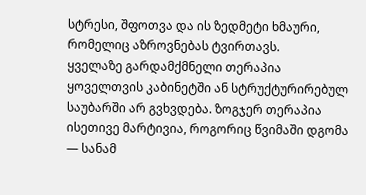სტრესი, შფოთვა და ის ზედმეტი ხმაური, რომელიც აზროვნებას ტვირთავს.
ყველაზე გარდამქმნელი თერაპია ყოველთვის კაბინეტში ან სტრუქტურირებულ საუბარში არ გვხვდება. ზოგჯერ თერაპია ისეთივე მარტივია, როგორიც წვიმაში დგომა — სანამ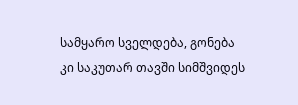სამყარო სველდება, გონება კი საკუთარ თავში სიმშვიდეს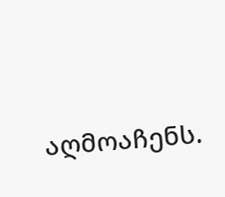აღმოაჩენს.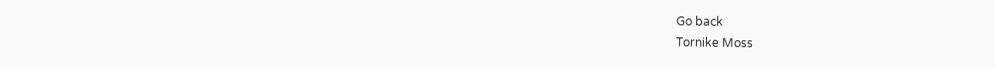Go back
Tornike Moss